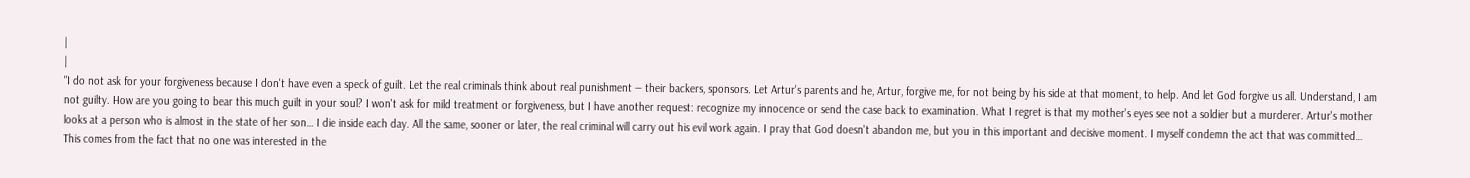|
|
"I do not ask for your forgiveness because I don't have even a speck of guilt. Let the real criminals think about real punishment — their backers, sponsors. Let Artur's parents and he, Artur, forgive me, for not being by his side at that moment, to help. And let God forgive us all. Understand, I am not guilty. How are you going to bear this much guilt in your soul? I won't ask for mild treatment or forgiveness, but I have another request: recognize my innocence or send the case back to examination. What I regret is that my mother's eyes see not a soldier but a murderer. Artur's mother looks at a person who is almost in the state of her son… I die inside each day. All the same, sooner or later, the real criminal will carry out his evil work again. I pray that God doesn't abandon me, but you in this important and decisive moment. I myself condemn the act that was committed… This comes from the fact that no one was interested in the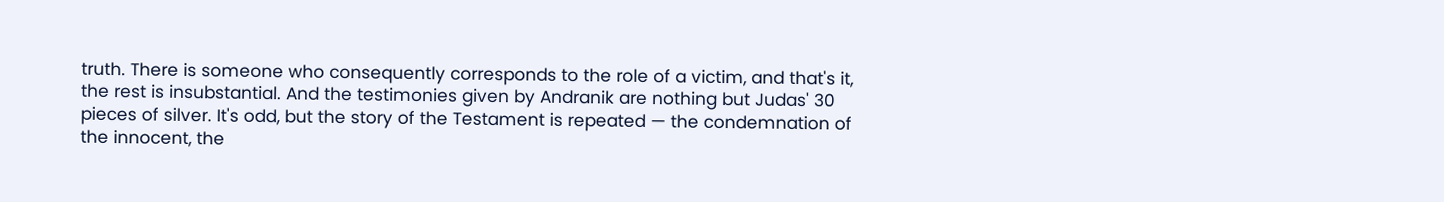truth. There is someone who consequently corresponds to the role of a victim, and that's it, the rest is insubstantial. And the testimonies given by Andranik are nothing but Judas' 30 pieces of silver. It's odd, but the story of the Testament is repeated — the condemnation of the innocent, the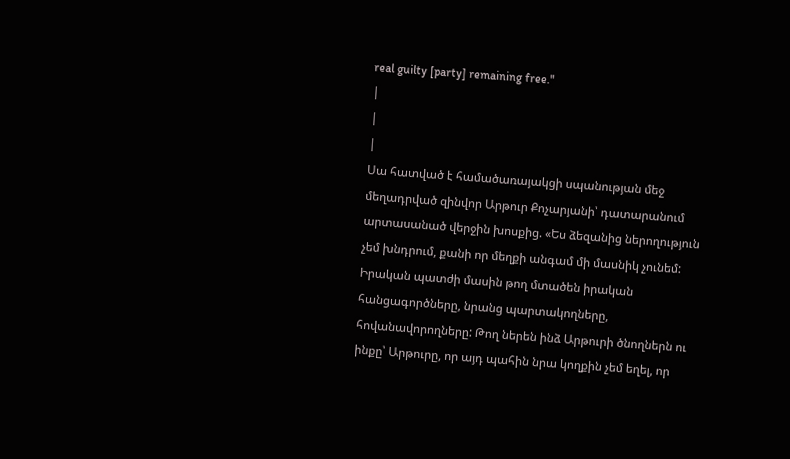real guilty [party] remaining free."
|
|
|
Սա հատված է համածառայակցի սպանության մեջ մեղադրված զինվոր Արթուր Քոչարյանի՝ դատարանում արտասանած վերջին խոսքից. «Ես ձեզանից ներողություն չեմ խնդրում, քանի որ մեղքի անգամ մի մասնիկ չունեմ: Իրական պատժի մասին թող մտածեն իրական հանցագործները, նրանց պարտակողները, հովանավորողները: Թող ներեն ինձ Արթուրի ծնողներն ու ինքը՝ Արթուրը, որ այդ պահին նրա կողքին չեմ եղել, որ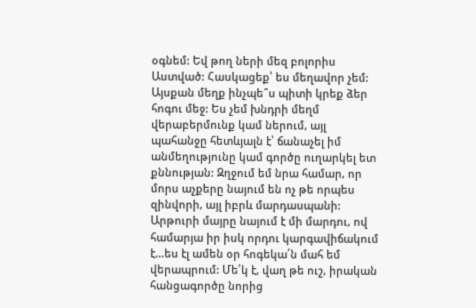օգնեմ: Եվ թող ների մեզ բոլորիս Աստված: Հասկացեք՝ ես մեղավոր չեմ: Այսքան մեղք ինչպե՞ս պիտի կրեք ձեր հոգու մեջ: Ես չեմ խնդրի մեղմ վերաբերմունք կամ ներում, այլ պահանջը հետևյալն է՝ ճանաչել իմ անմեղությունը կամ գործը ուղարկել ետ քննության: Զղջում եմ նրա համար, որ մորս աչքերը նայում են ոչ թե որպես զինվորի, այլ իբրև մարդասպանի: Արթուրի մայրը նայում է մի մարդու, ով համարյա իր իսկ որդու կարգավիճակում է…ես էլ ամեն օր հոգեկա՛ն մահ եմ վերապրում: Մե՛կ է, վաղ թե ուշ, իրական հանցագործը նորից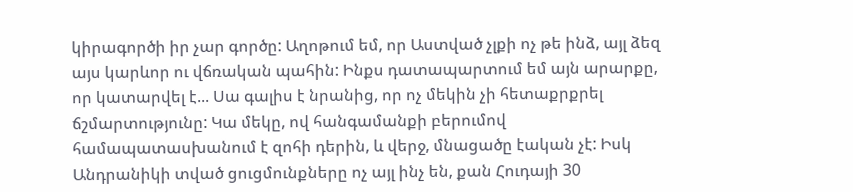կիրագործի իր չար գործը: Աղոթում եմ, որ Աստված չլքի ոչ թե ինձ, այլ ձեզ այս կարևոր ու վճռական պահին: Ինքս դատապարտում եմ այն արարքը, որ կատարվել է... Սա գալիս է նրանից, որ ոչ մեկին չի հետաքրքրել ճշմարտությունը: Կա մեկը, ով հանգամանքի բերումով համապատասխանում է զոհի դերին, և վերջ, մնացածը էական չէ: Իսկ Անդրանիկի տված ցուցմունքները ոչ այլ ինչ են, քան Հուդայի 30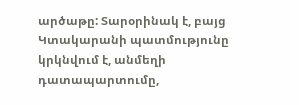արծաթը: Տարօրինակ է, բայց Կտակարանի պատմությունը կրկնվում է, անմեղի դատապարտումը,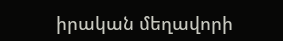իրական մեղավորի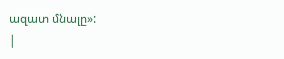ազատ մնալը»:
|